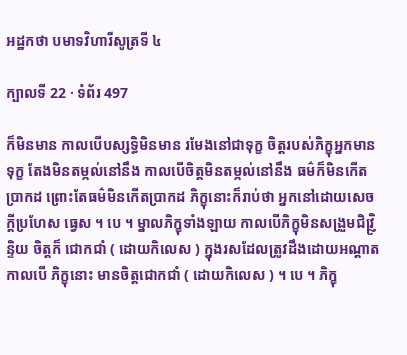អដ្ឋកថា បមាទវិហារីសូត្រទី ៤

ក្បាលទី 22 · ទំព័រ 497

ក៏មិនមាន កាលបើបស្សទ្ធិមិនមាន រមែងនៅជាទុក្ខ ចិត្តរបស់ភិក្ខុអ្នកមាន ទុក្ខ តែងមិនតម្កល់នៅនឹង កាលបើចិត្តមិនតម្កល់នៅនឹង ធម៌ក៏មិនកើតប្រាកដ ព្រោះតែធម៌មិនកើតប្រាកដ ភិក្ខុនោះក៏រាប់ថា អ្នកនៅដោយសេចក្តីប្រហែស ធ្វេស ។ បេ ។ ម្នាលភិក្ខុទាំងឡាយ កាលបើភិក្ខុមិនសង្រួមជិវ្ញ្រិន្ទិយ ចិត្តក៏ ជោកជាំ ( ដោយកិលេស ) ក្នុងរសដែលត្រូវដឹងដោយអណ្តាត កាលបើ ភិក្ខុនោះ មានចិត្តជោកជាំ ( ដោយកិលេស ) ។ បេ ។ ភិក្ខុ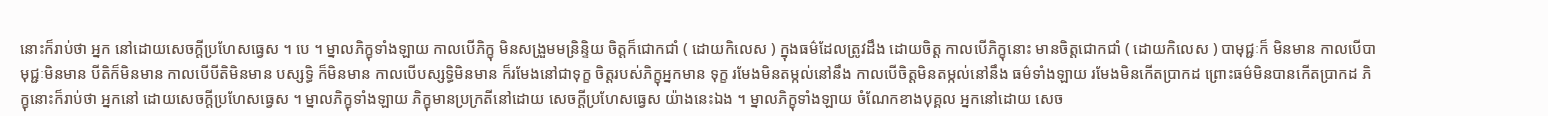នោះក៏រាប់ថា អ្នក នៅដោយសេចក្តីប្រហែសធ្វេស ។ បេ ។ ម្នាលភិក្ខុទាំងឡាយ កាលបើភិក្ខុ មិនសង្រួមមន្រិន្ទិយ ចិត្តក៏ជោកជាំ ( ដោយកិលេស ) ក្នុងធម៌ដែលត្រូវដឹង ដោយចិត្ត កាលបើភិក្ខុនោះ មានចិត្តជោកជាំ ( ដោយកិលេស ) បាមុជ្ជៈក៏ មិនមាន កាលបើបាមុជ្ជៈមិនមាន បីតិក៏មិនមាន កាលបើបីតិមិនមាន បស្សទ្ធិ ក៏មិនមាន កាលបើបស្សទ្ធិមិនមាន ក៏រមែងនៅជាទុក្ខ ចិត្តរបស់ភិក្ខុអ្នកមាន ទុក្ខ រមែងមិនតម្កល់នៅនឹង កាលបើចិត្តមិនតម្កល់នៅនឹង ធម៌ទាំងឡាយ រមែងមិនកើតប្រាកដ ព្រោះធម៌មិនបានកើតប្រាកដ ភិក្ខុនោះក៏រាប់ថា អ្នកនៅ ដោយសេចក្តីប្រហែសធ្វេស ។ ម្នាលភិក្ខុទាំងឡាយ ភិក្ខុមានប្រក្រតីនៅដោយ សេចក្តីប្រហែសធ្វេស យ៉ាងនេះឯង ។ ម្នាលភិក្ខុទាំងឡាយ ចំណែកខាងបុគ្គល អ្នកនៅដោយ សេច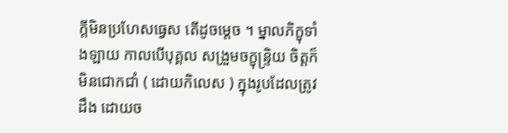ក្តីមិនប្រហែសធ្វេស តើដូចម្តេច ។ ម្នាលភិក្ខុទាំងឡាយ កាលបើបុគ្គល សង្រួមចក្ខុន្ទ្រិយ ចិត្តក៏មិនជោកជាំ ( ដោយកិលេស ) ក្នុងរូបដែលត្រូវដឹង ដោយច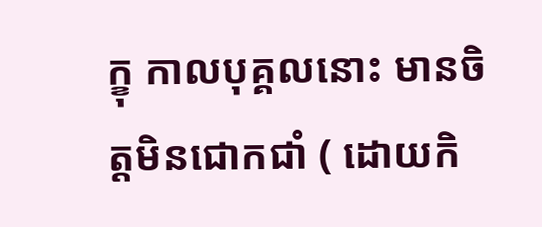ក្ខុ កាលបុគ្គលនោះ មានចិត្តមិនជោកជាំ ( ដោយកិ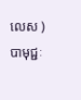លេស ) បាមុជ្ជៈ